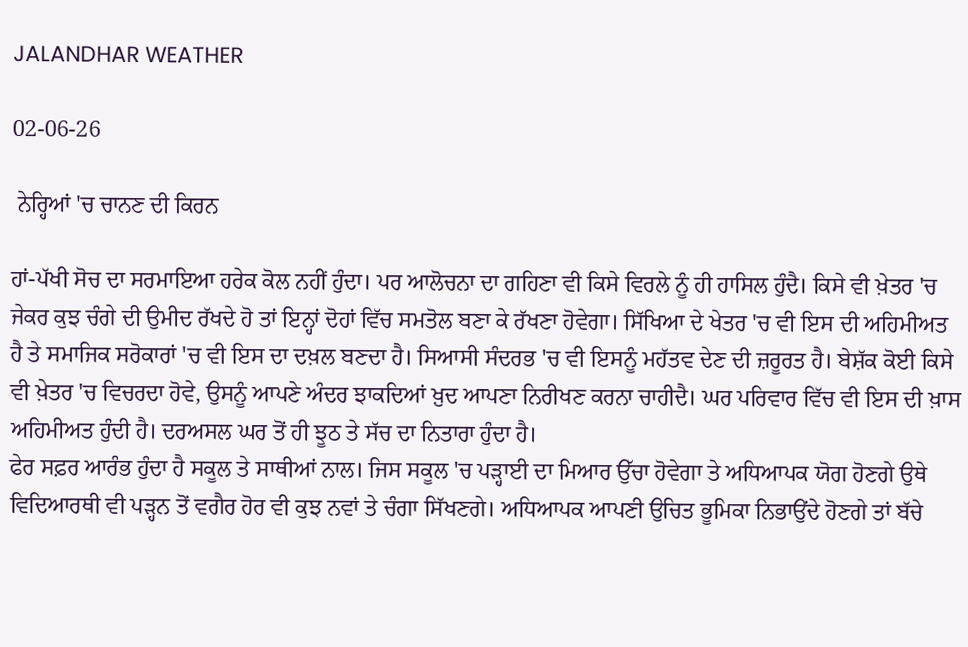JALANDHAR WEATHER

02-06-26

 ਨੇਰ੍ਹਿਆਂ 'ਚ ਚਾਨਣ ਦੀ ਕਿਰਨ

ਹਾਂ-ਪੱਖੀ ਸੋਚ ਦਾ ਸਰਮਾਇਆ ਹਰੇਕ ਕੋਲ ਨਹੀਂ ਹੁੰਦਾ। ਪਰ ਆਲੋਚਨਾ ਦਾ ਗਹਿਣਾ ਵੀ ਕਿਸੇ ਵਿਰਲੇ ਨੂੰ ਹੀ ਹਾਸਿਲ ਹੁੰਦੈ। ਕਿਸੇ ਵੀ ਖ਼ੇਤਰ 'ਚ ਜੇਕਰ ਕੁਝ ਚੰਗੇ ਦੀ ਉਮੀਦ ਰੱਖਦੇ ਹੋ ਤਾਂ ਇਨ੍ਹਾਂ ਦੋਹਾਂ ਵਿੱਚ ਸਮਤੋਲ ਬਣਾ ਕੇ ਰੱਖਣਾ ਹੋਵੇਗਾ। ਸਿੱਖਿਆ ਦੇ ਖੇਤਰ 'ਚ ਵੀ ਇਸ ਦੀ ਅਹਿਮੀਅਤ ਹੈ ਤੇ ਸਮਾਜਿਕ ਸਰੋਕਾਰਾਂ 'ਚ ਵੀ ਇਸ ਦਾ ਦਖ਼ਲ ਬਣਦਾ ਹੈ। ਸਿਆਸੀ ਸੰਦਰਭ 'ਚ ਵੀ ਇਸਨੂੰ ਮਹੱਤਵ ਦੇਣ ਦੀ ਜ਼ਰੂਰਤ ਹੈ। ਬੇਸ਼ੱਕ ਕੋਈ ਕਿਸੇ ਵੀ ਖ਼ੇਤਰ 'ਚ ਵਿਚਰਦਾ ਹੋਵੇ, ਉਸਨੂੰ ਆਪਣੇ ਅੰਦਰ ਝਾਕਦਿਆਂ ਖ਼ੁਦ ਆਪਣਾ ਨਿਰੀਖਣ ਕਰਨਾ ਚਾਹੀਦੈ। ਘਰ ਪਰਿਵਾਰ ਵਿੱਚ ਵੀ ਇਸ ਦੀ ਖ਼ਾਸ ਅਹਿਮੀਅਤ ਹੁੰਦੀ ਹੈ। ਦਰਅਸਲ ਘਰ ਤੋਂ ਹੀ ਝੂਠ ਤੇ ਸੱਚ ਦਾ ਨਿਤਾਰਾ ਹੁੰਦਾ ਹੈ।
ਫੇਰ ਸਫ਼ਰ ਆਰੰਭ ਹੁੰਦਾ ਹੈ ਸਕੂਲ ਤੇ ਸਾਥੀਆਂ ਨਾਲ। ਜਿਸ ਸਕੂਲ 'ਚ ਪੜ੍ਹਾਈ ਦਾ ਮਿਆਰ ਉੱਚਾ ਹੋਵੇਗਾ ਤੇ ਅਧਿਆਪਕ ਯੋਗ ਹੋਣਗੇ ਉਥੇ ਵਿਦਿਆਰਥੀ ਵੀ ਪੜ੍ਹਨ ਤੋਂ ਵਗੈਰ ਹੋਰ ਵੀ ਕੁਝ ਨਵਾਂ ਤੇ ਚੰਗਾ ਸਿੱਖਣਗੇ। ਅਧਿਆਪਕ ਆਪਣੀ ਉਚਿਤ ਭੂਮਿਕਾ ਨਿਭਾਉਂਦੇ ਹੋਣਗੇ ਤਾਂ ਬੱਚੇ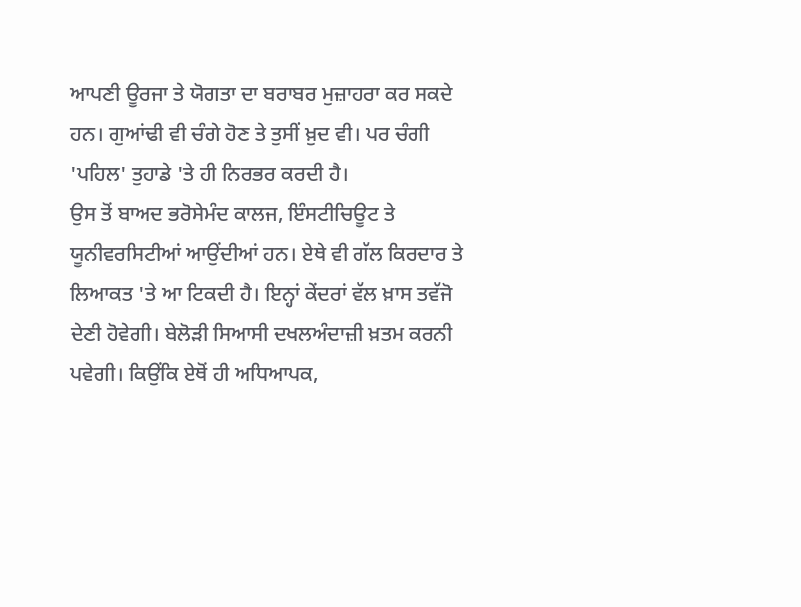ਆਪਣੀ ਊਰਜਾ ਤੇ ਯੋਗਤਾ ਦਾ ਬਰਾਬਰ ਮੁਜ਼ਾਹਰਾ ਕਰ ਸਕਦੇ ਹਨ। ਗੁਆਂਢੀ ਵੀ ਚੰਗੇ ਹੋਣ ਤੇ ਤੁਸੀਂ ਖ਼ੁਦ ਵੀ। ਪਰ ਚੰਗੀ 'ਪਹਿਲ' ਤੁਹਾਡੇ 'ਤੇ ਹੀ ਨਿਰਭਰ ਕਰਦੀ ਹੈ।
ਉਸ ਤੋਂ ਬਾਅਦ ਭਰੋਸੇਮੰਦ ਕਾਲਜ, ਇੰਸਟੀਚਿਊਟ ਤੇ ਯੂਨੀਵਰਸਿਟੀਆਂ ਆਉਂਦੀਆਂ ਹਨ। ਏਥੇ ਵੀ ਗੱਲ ਕਿਰਦਾਰ ਤੇ ਲਿਆਕਤ 'ਤੇ ਆ ਟਿਕਦੀ ਹੈ। ਇਨ੍ਹਾਂ ਕੇਂਦਰਾਂ ਵੱਲ ਖ਼ਾਸ ਤਵੱਜੋ ਦੇਣੀ ਹੋਵੇਗੀ। ਬੇਲੋੜੀ ਸਿਆਸੀ ਦਖਲਅੰਦਾਜ਼ੀ ਖ਼ਤਮ ਕਰਨੀ ਪਵੇਗੀ। ਕਿਉਂਕਿ ਏਥੋਂ ਹੀ ਅਧਿਆਪਕ,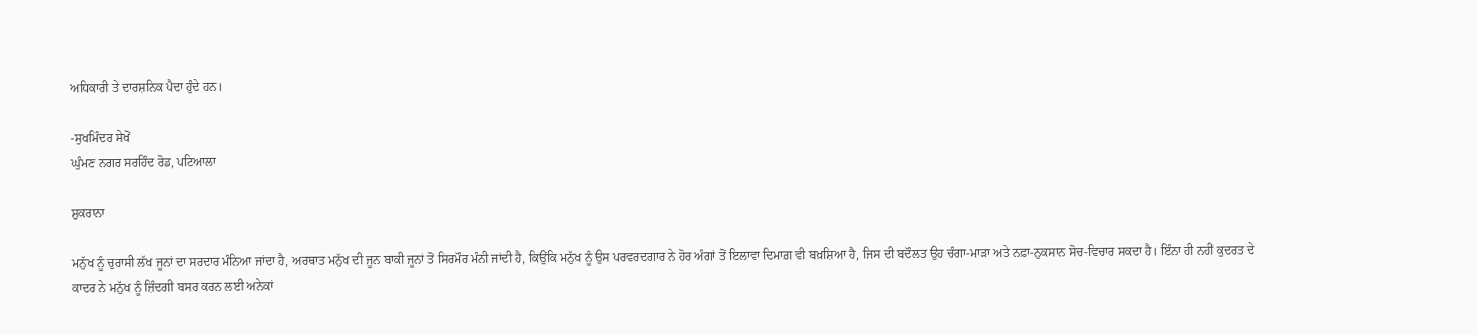ਅਧਿਕਾਰੀ ਤੇ ਦਾਰਸ਼ਨਿਕ ਪੈਦਾ ਹੁੰਦੇ ਹਨ।

-ਸੁਖਮਿੰਦਰ ਸੇਖੋਂ
ਘੁੰਮਣ ਨਗਰ ਸਰਹਿੰਦ ਰੋਡ, ਪਟਿਆਲਾ

ਸ਼ੁਕਰਾਨਾ

ਮਨੁੱਖ ਨੂੰ ਚੁਰਾਸੀ ਲੱਖ ਜੂਨਾਂ ਦਾ ਸਰਦਾਰ ਮੰਨਿਆ ਜਾਂਦਾ ਹੈ, ਅਰਥਾਤ ਮਨੁੱਖ ਦੀ ਜੂਨ ਬਾਕੀ ਜੂਨਾਂ ਤੋਂ ਸਿਰਮੌਰ ਮੰਨੀ ਜਾਂਦੀ ਹੈ, ਕਿਉਂਕਿ ਮਨੁੱਖ ਨੂੰ ਉਸ ਪਰਵਰਦਗਾਰ ਨੇ ਹੋਰ ਅੰਗਾਂ ਤੋਂ ਇਲਾਵਾ ਦਿਮਾਗ਼ ਵੀ ਬਖ਼ਸ਼ਿਆ ਹੈ, ਜਿਸ ਦੀ ਬਦੌਲਤ ਉਹ ਚੰਗਾ-ਮਾੜਾ ਅਤੇ ਨਫ਼ਾ-ਨੁਕਸਾਨ ਸੋਚ-ਵਿਚਾਰ ਸਕਦਾ ਹੈ। ਇੰਨਾ ਹੀ ਨਹੀਂ ਕੁਦਰਤ ਦੇ ਕਾਦਰ ਨੇ ਮਨੁੱਖ ਨੂੰ ਜ਼ਿੰਦਗੀ ਬਸਰ ਕਰਨ ਲਈ ਅਨੇਕਾਂ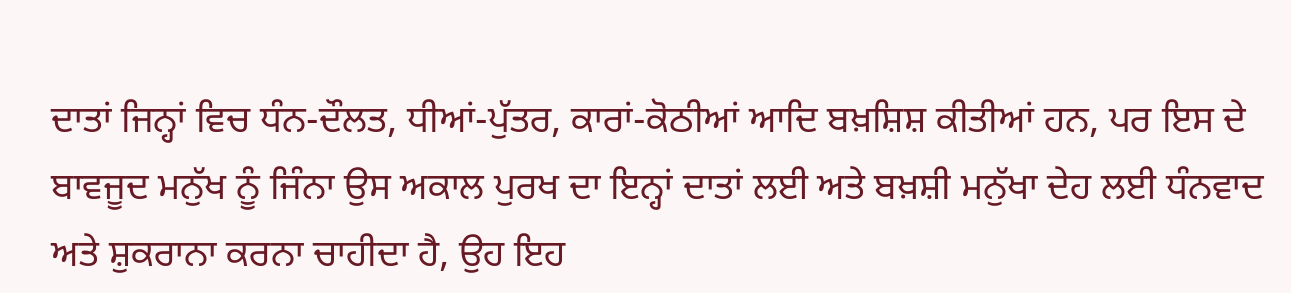ਦਾਤਾਂ ਜਿਨ੍ਹਾਂ ਵਿਚ ਧੰਨ-ਦੌਲਤ, ਧੀਆਂ-ਪੁੱਤਰ, ਕਾਰਾਂ-ਕੋਠੀਆਂ ਆਦਿ ਬਖ਼ਸ਼ਿਸ਼ ਕੀਤੀਆਂ ਹਨ, ਪਰ ਇਸ ਦੇ ਬਾਵਜੂਦ ਮਨੁੱਖ ਨੂੰ ਜਿੰਨਾ ਉਸ ਅਕਾਲ ਪੁਰਖ ਦਾ ਇਨ੍ਹਾਂ ਦਾਤਾਂ ਲਈ ਅਤੇ ਬਖ਼ਸ਼ੀ ਮਨੁੱਖਾ ਦੇਹ ਲਈ ਧੰਨਵਾਦ ਅਤੇ ਸ਼ੁਕਰਾਨਾ ਕਰਨਾ ਚਾਹੀਦਾ ਹੈ, ਉਹ ਇਹ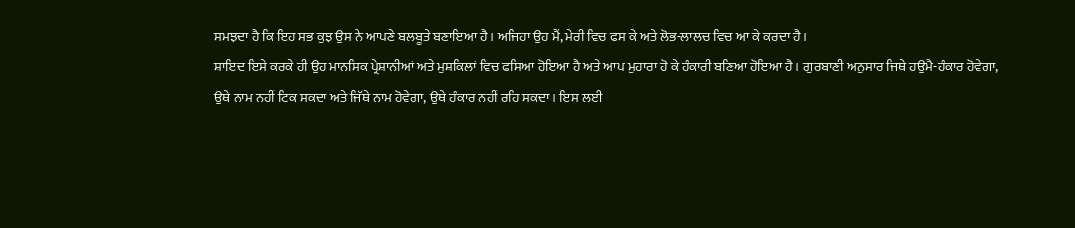ਸਮਝਦਾ ਹੈ ਕਿ ਇਹ ਸਭ ਕੁਝ ਉਸ ਨੇ ਆਪਣੇ ਬਲਬੂਤੇ ਬਣਾਇਆ ਹੈ। ਅਜਿਹਾ ਉਹ ਮੈਂ, ਮੇਰੀ ਵਿਚ ਫਸ ਕੇ ਅਤੇ ਲੋਭ-ਲਾਲਚ ਵਿਚ ਆ ਕੇ ਕਰਦਾ ਹੈ।
ਸ਼ਾਇਦ ਇਸੇ ਕਰਕੇ ਹੀ ਉਹ ਮਾਨਸਿਕ ਪ੍ਰੇਸ਼ਾਨੀਆਂ ਅਤੇ ਮੁਸ਼ਕਿਲਾਂ ਵਿਚ ਫਸਿਆ ਹੋਇਆ ਹੈ ਅਤੇ ਆਪ ਮੁਹਾਰਾ ਹੋ ਕੇ ਹੰਕਾਰੀ ਬਣਿਆ ਹੋਇਆ ਹੈ। ਗੁਰਬਾਣੀ ਅਨੁਸਾਰ ਜਿਥੇ ਹਉਮੈ-ਹੰਕਾਰ ਹੋਵੇਗਾ, ਉਥੇ ਨਾਮ ਨਹੀਂ ਟਿਕ ਸਕਦਾ ਅਤੇ ਜਿੱਥੇ ਨਾਮ ਹੋਵੇਗਾ, ਉਥੇ ਹੰਕਾਰ ਨਹੀਂ ਰਹਿ ਸਕਦਾ। ਇਸ ਲਈ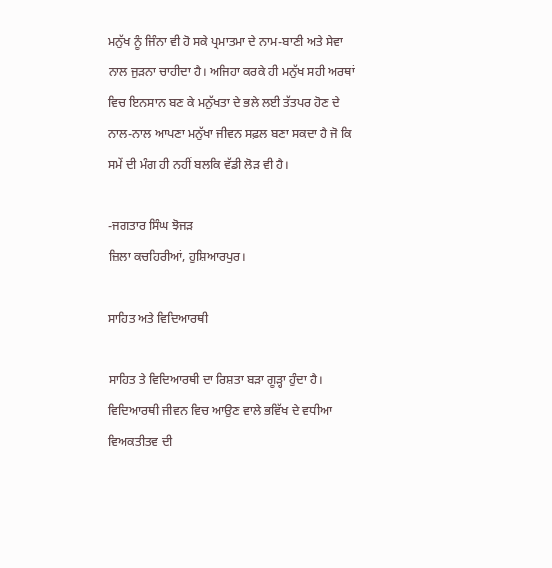ਮਨੁੱਖ ਨੂੰ ਜਿੰਨਾ ਵੀ ਹੋ ਸਕੇ ਪ੍ਰਮਾਤਮਾ ਦੇ ਨਾਮ-ਬਾਣੀ ਅਤੇ ਸੇਵਾ ਨਾਲ ਜੁੜਨਾ ਚਾਹੀਦਾ ਹੈ। ਅਜਿਹਾ ਕਰਕੇ ਹੀ ਮਨੁੱਖ ਸਹੀ ਅਰਥਾਂ ਵਿਚ ਇਨਸਾਨ ਬਣ ਕੇ ਮਨੁੱਖਤਾ ਦੇ ਭਲੇ ਲਈ ਤੱਤਪਰ ਹੋਣ ਦੇ ਨਾਲ-ਨਾਲ ਆਪਣਾ ਮਨੁੱਖਾ ਜੀਵਨ ਸਫ਼ਲ ਬਣਾ ਸਕਦਾ ਹੈ ਜੋ ਕਿ ਸਮੇਂ ਦੀ ਮੰਗ ਹੀ ਨਹੀਂ ਬਲਕਿ ਵੱਡੀ ਲੋੜ ਵੀ ਹੈ।

-ਜਗਤਾਰ ਸਿੰਘ ਝੋਜੜ
ਜ਼ਿਲਾ ਕਚਹਿਰੀਆਂ, ਹੁਸ਼ਿਆਰਪੁਰ।

ਸਾਹਿਤ ਅਤੇ ਵਿਦਿਆਰਥੀ

ਸਾਹਿਤ ਤੇ ਵਿਦਿਆਰਥੀ ਦਾ ਰਿਸ਼ਤਾ ਬੜਾ ਗੂੜ੍ਹਾ ਹੁੰਦਾ ਹੈ। ਵਿਦਿਆਰਥੀ ਜੀਵਨ ਵਿਚ ਆਉਣ ਵਾਲੇ ਭਵਿੱਖ ਦੇ ਵਧੀਆ ਵਿਅਕਤੀਤਵ ਦੀ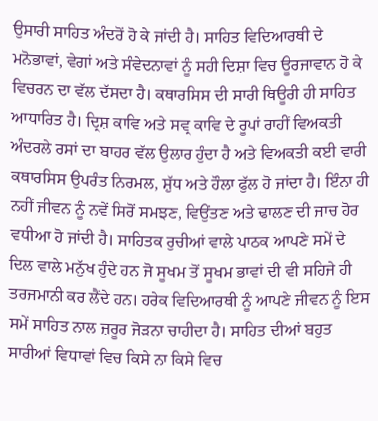ਉਸਾਰੀ ਸਾਹਿਤ ਅੰਦਰੋਂ ਹੋ ਕੇ ਜਾਂਦੀ ਹੈ। ਸਾਹਿਤ ਵਿਦਿਆਰਥੀ ਦੇ ਮਨੋਭਾਵਾਂ, ਵੇਗਾਂ ਅਤੇ ਸੰਵੇਦਨਾਵਾਂ ਨੂੰ ਸਹੀ ਦਿਸ਼ਾ ਵਿਚ ਊਰਜਾਵਾਨ ਹੋ ਕੇ ਵਿਚਰਨ ਦਾ ਵੱਲ ਦੱਸਦਾ ਹੈ। ਕਥਾਰਸਿਸ ਦੀ ਸਾਰੀ ਥਿਊਰੀ ਹੀ ਸਾਹਿਤ ਆਧਾਰਿਤ ਹੈ। ਦ੍ਰਿਸ਼ ਕਾਵਿ ਅਤੇ ਸਵ੍ਰ ਕਾਵਿ ਦੇ ਰੂਪਾਂ ਰਾਹੀਂ ਵਿਅਕਤੀ ਅੰਦਰਲੇ ਰਸਾਂ ਦਾ ਬਾਹਰ ਵੱਲ ਉਲਾਰ ਹੁੰਦਾ ਹੈ ਅਤੇ ਵਿਅਕਤੀ ਕਈ ਵਾਰੀ ਕਥਾਰਸਿਸ ਉਪਰੰਤ ਨਿਰਮਲ, ਸ਼ੁੱਧ ਅਤੇ ਹੌਲਾ ਫੁੱਲ ਹੋ ਜਾਂਦਾ ਹੈ। ਇੰਨਾ ਹੀ ਨਹੀਂ ਜੀਵਨ ਨੂੰ ਨਵੇਂ ਸਿਰੋਂ ਸਮਝਣ, ਵਿਉਂਤਣ ਅਤੇ ਢਾਲਣ ਦੀ ਜਾਚ ਹੋਰ ਵਧੀਆ ਹੋ ਜਾਂਦੀ ਹੈ। ਸਾਹਿਤਕ ਰੁਚੀਆਂ ਵਾਲੇ ਪਾਠਕ ਆਪਣੇ ਸਮੇਂ ਦੇ ਦਿਲ ਵਾਲੇ ਮਨੁੱਖ ਹੁੰਦੇ ਹਨ ਜੋ ਸੂਖਮ ਤੋਂ ਸੂਖਮ ਭਾਵਾਂ ਦੀ ਵੀ ਸਹਿਜੇ ਹੀ ਤਰਜਮਾਨੀ ਕਰ ਲੈਂਦੇ ਹਨ। ਹਰੇਕ ਵਿਦਿਆਰਥੀ ਨੂੰ ਆਪਣੇ ਜੀਵਨ ਨੂੰ ਇਸ ਸਮੇਂ ਸਾਹਿਤ ਨਾਲ ਜ਼ਰੂਰ ਜੋੜਨਾ ਚਾਹੀਦਾ ਹੈ। ਸਾਹਿਤ ਦੀਆਂ ਬਹੁਤ ਸਾਰੀਆਂ ਵਿਧਾਵਾਂ ਵਿਚ ਕਿਸੇ ਨਾ ਕਿਸੇ ਵਿਚ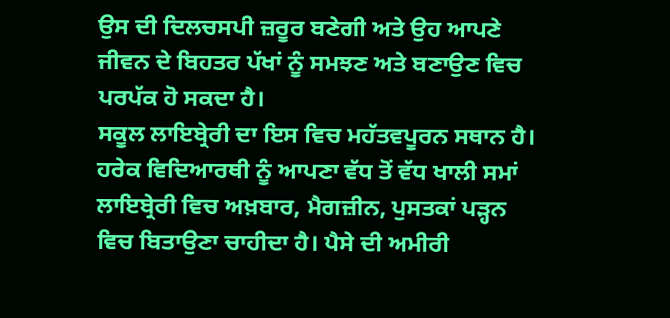ਉਸ ਦੀ ਦਿਲਚਸਪੀ ਜ਼ਰੂਰ ਬਣੇਗੀ ਅਤੇ ਉਹ ਆਪਣੇ ਜੀਵਨ ਦੇ ਬਿਹਤਰ ਪੱਖਾਂ ਨੂੰ ਸਮਝਣ ਅਤੇ ਬਣਾਉਣ ਵਿਚ ਪਰਪੱਕ ਹੋ ਸਕਦਾ ਹੈ।
ਸਕੂਲ ਲਾਇਬ੍ਰੇਰੀ ਦਾ ਇਸ ਵਿਚ ਮਹੱਤਵਪੂਰਨ ਸਥਾਨ ਹੈ। ਹਰੇਕ ਵਿਦਿਆਰਥੀ ਨੂੰ ਆਪਣਾ ਵੱਧ ਤੋਂ ਵੱਧ ਖਾਲੀ ਸਮਾਂ ਲਾਇਬ੍ਰੇਰੀ ਵਿਚ ਅਖ਼ਬਾਰ, ਮੈਗਜ਼ੀਨ, ਪੁਸਤਕਾਂ ਪੜ੍ਹਨ ਵਿਚ ਬਿਤਾਉਣਾ ਚਾਹੀਦਾ ਹੈ। ਪੈਸੇ ਦੀ ਅਮੀਰੀ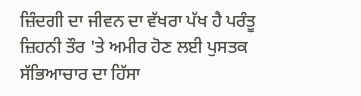ਜ਼ਿੰਦਗੀ ਦਾ ਜੀਵਨ ਦਾ ਵੱਖਰਾ ਪੱਖ ਹੈ ਪਰੰਤੂ ਜ਼ਿਹਨੀ ਤੌਰ 'ਤੇ ਅਮੀਰ ਹੋਣ ਲਈ ਪੁਸਤਕ ਸੱਭਿਆਚਾਰ ਦਾ ਹਿੱਸਾ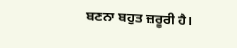ਬਣਨਾ ਬਹੁਤ ਜ਼ਰੂਰੀ ਹੈ।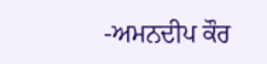-ਅਮਨਦੀਪ ਕੌਰ